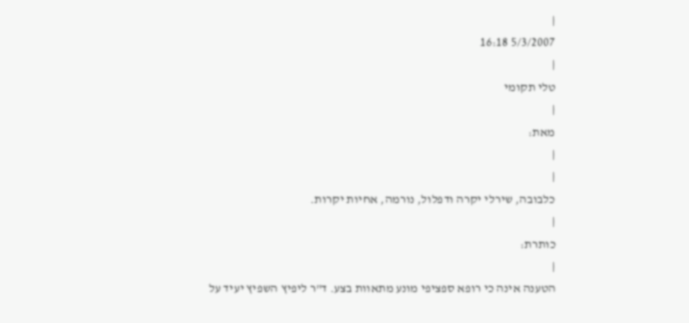|
5/3/2007 16:18
|
טלי תקומי
|
מאת:
|
|
כלבובה, שירלי יקרה ודפלול, נורמה, אחיות יקרות.
|
כותרת:
|
הטענה אינה כי רופא ספציפי מונע מתאוות בצע. ד"ר ליפיץ השפיץ יעיד על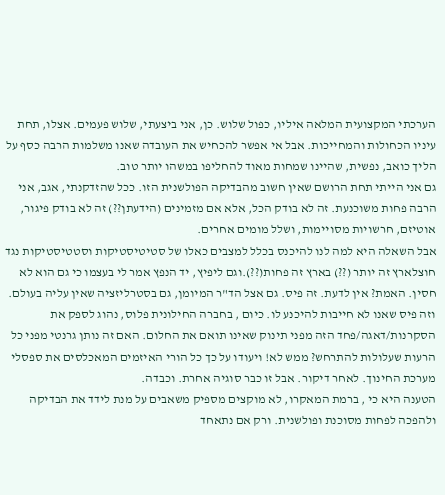הערכתי המקצועית המלאה איליו, כפול שלוש. כן, אני ביצעתי, שלוש פעמים. אצלו, תחת עיניו הכחולות והמחייכות. אבל אי אפשר להכחיש את העובדה שאנו משלמות הרבה כסף על הליך כואב, נפשית, שהיינו שמחות מאוד להחליפו במשהו יותר טוב.
גם אני הייתי תחת הרושם שאין חשוב מהבדיקה הפולשנית הזו. ככל שהזדקנתי, אגב, אני הרבה פחות משוכנעת. זה לא בודק הכל, אלא אם מזמינים (הידעתן??) זה לא בודק פיגור, אוטיזם, חרשויות מסויימות, ושלל מומים אחרים.
אבל השאלה היא למה לנו להיכנס בכלל למצבים כאלו של סטיטיסטיקות וסטטיסטיקות נגד חוצלארץ זה יותר (??) בארץ זה פחות(??).וגם ליפיץ, יד הנפץ אמר לי בעצמו כי גם הוא לא חסין. האמת? אין לדעת. זה פיס. גם אצל הד"ר המיומן, גם בסטרליזציה שאין עליה בעולם. וזה פיס שאנו לא חייבות להיכנע לו. כיום , בחברה החילונית פלוס, נהוג לספק את הסקרנות/דאגה/פחד הזה מפני תינוק שאינו תואם את החלום. האם זה נותן גרנטי מפני כל הרעות שעלולות להתרחש? ממש לא! ויעודו על כך כל הורי האיזמים המאכלסים את ספסלי מערכת החינוך. לאחר דיקור. אבל זו כבר סוגיה אחרת. וכבדה.
הטענה היא כי , ברמת המאקרו, לא מוקצים מספיק משאבים על מנת לידד את הבדיקה ולהפכה לפחות מסוכנת ופולשנית. ורק אם נתאחד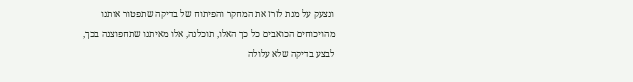ונצעק על מנת לזרז את המחקר והפיתוח של בדיקה שתפטור אותנו מהויכוחים הכואבים כל כך האלו, תוכלנה, אלו מאיתנו שתחפוצנה בכך, לבצע בדיקה שלא עלולה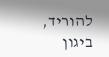להוריד, ביגון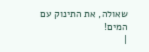שאולה, את התינוק עם המים!
|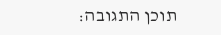תוכן התגובה: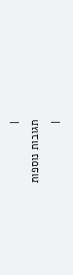|
תגובות נוספות
|